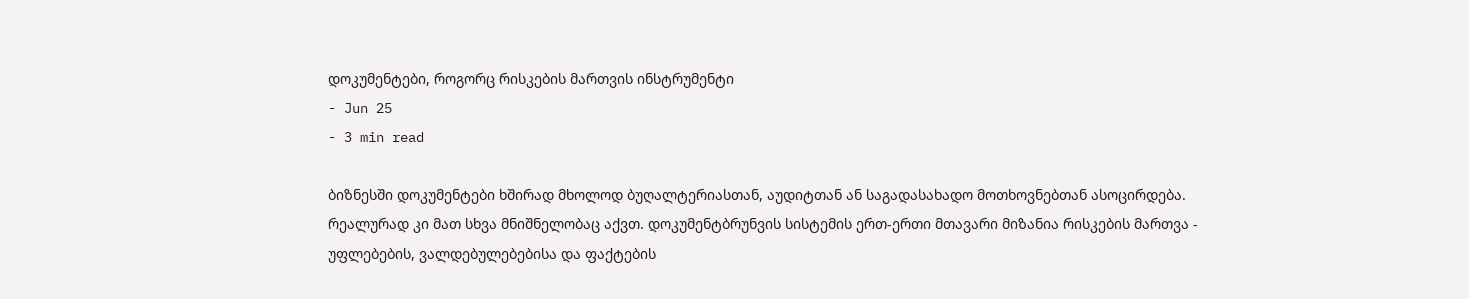დოკუმენტები, როგორც რისკების მართვის ინსტრუმენტი
- Jun 25
- 3 min read

ბიზნესში დოკუმენტები ხშირად მხოლოდ ბუღალტერიასთან, აუდიტთან ან საგადასახადო მოთხოვნებთან ასოცირდება. რეალურად კი მათ სხვა მნიშნელობაც აქვთ. დოკუმენტბრუნვის სისტემის ერთ-ერთი მთავარი მიზანია რისკების მართვა - უფლებების, ვალდებულებებისა და ფაქტების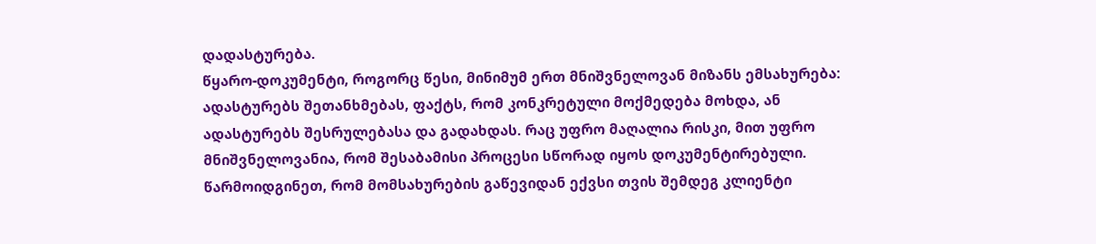დადასტურება.
წყარო-დოკუმენტი, როგორც წესი, მინიმუმ ერთ მნიშვნელოვან მიზანს ემსახურება: ადასტურებს შეთანხმებას, ფაქტს, რომ კონკრეტული მოქმედება მოხდა, ან ადასტურებს შესრულებასა და გადახდას. რაც უფრო მაღალია რისკი, მით უფრო მნიშვნელოვანია, რომ შესაბამისი პროცესი სწორად იყოს დოკუმენტირებული.
წარმოიდგინეთ, რომ მომსახურების გაწევიდან ექვსი თვის შემდეგ კლიენტი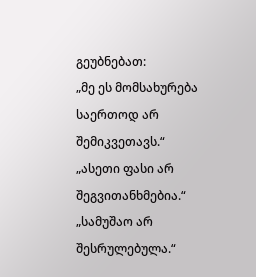გეუბნებათ:
„მე ეს მომსახურება საერთოდ არ შემიკვეთავს.“
„ასეთი ფასი არ შეგვითანხმებია.“
„სამუშაო არ შესრულებულა.“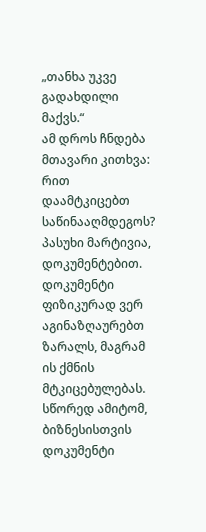„თანხა უკვე გადახდილი მაქვს.“
ამ დროს ჩნდება მთავარი კითხვა: რით დაამტკიცებთ საწინააღმდეგოს?
პასუხი მარტივია, დოკუმენტებით.
დოკუმენტი ფიზიკურად ვერ აგინაზღაურებთ ზარალს, მაგრამ ის ქმნის მტკიცებულებას. სწორედ ამიტომ, ბიზნესისთვის დოკუმენტი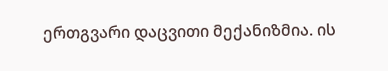ერთგვარი დაცვითი მექანიზმია. ის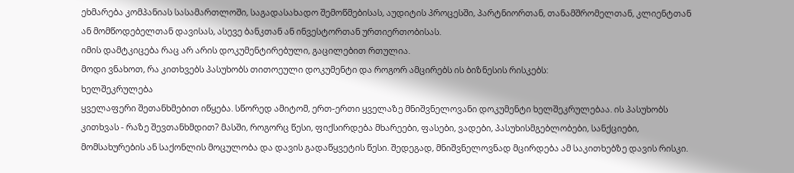ეხმარება კომპანიას სასამართლოში, საგადასახადო შემოწმებისას, აუდიტის პროცესში, პარტნიორთან, თანამშრომელთან, კლიენტთან ან მომწოდებელთან დავისას, ასევე ბანკთან ან ინვესტორთან ურთიერთობისას.
იმის დამტკიცება რაც არ არის დოკუმენტირებული, გაცილებით რთულია.
მოდი ვნახოთ, რა კითხვებს პასუხობს თითოეული დოკუმენტი და როგორ ამცირებს ის ბიზნესის რისკებს:
ხელშეკრულება
ყველაფერი შეთანხმებით იწყება. სწორედ ამიტომ, ერთ-ერთი ყველაზე მნიშვნელოვანი დოკუმენტი ხელშეკრულებაა. ის პასუხობს კითხვას - რაზე შევთანხმდით? მასში, როგორც წესი, ფიქსირდება მხარეები, ფასები, ვადები, პასუხისმგებლობები, სანქციები, მომსახურების ან საქონლის მოცულობა და დავის გადაწყვეტის წესი. შედეგად, მნიშვნელოვნად მცირდება ამ საკითხებზე დავის რისკი.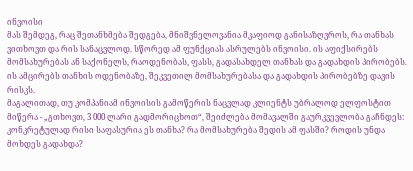ინვოისი
მას შემდეგ, რაც შეთანხმება შედგება, მნიშვნელოვანია მკაფიოდ განისაზღვროს, რა თანხას ვითხოვთ და რის სანაცვლოდ. სწორედ ამ ფუნქციას ასრულებს ინვოისი. ის აფიქსირებს მომსახურებას ან საქონელს, რაოდენობას, ფასს, გადასახდელ თანხას და გადახდის პირობებს. ის ამცირებს თანხის ოდენობაზე, შეკვეთილ მომსახურებასა და გადახდის პირობებზე დავის რისკს.
მაგალითად, თუ კომპანიამ ინვოისის გამოწერის ნაცვლად კლიენტს უბრალოდ ელფოსტით მიწერა - „გთხოვთ, 3 000 ლარი გადმორიცხოთ“, შეიძლება მომავალში გაურკვევლობა გაჩნდეს: კონკრეტულად რისი საფასურია ეს თანხა? რა მომსახურება შედის ამ ფასში? როდის უნდა მოხდეს გადახდა?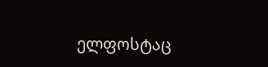ელფოსტაც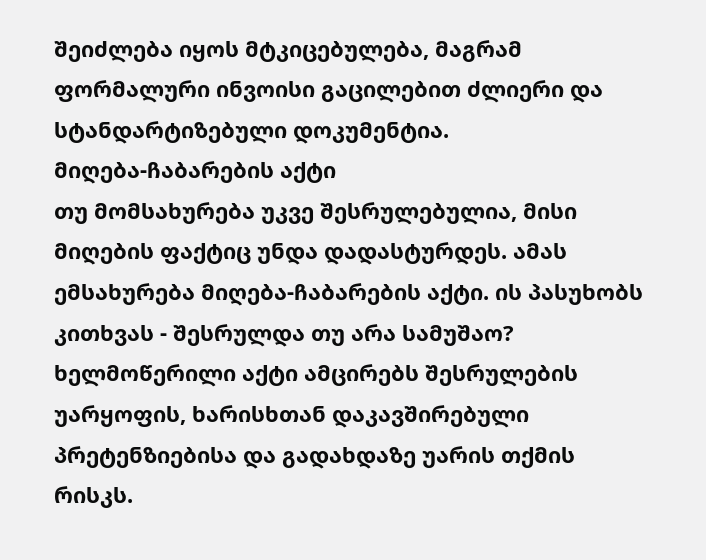შეიძლება იყოს მტკიცებულება, მაგრამ ფორმალური ინვოისი გაცილებით ძლიერი და სტანდარტიზებული დოკუმენტია.
მიღება-ჩაბარების აქტი
თუ მომსახურება უკვე შესრულებულია, მისი მიღების ფაქტიც უნდა დადასტურდეს. ამას ემსახურება მიღება-ჩაბარების აქტი. ის პასუხობს კითხვას - შესრულდა თუ არა სამუშაო? ხელმოწერილი აქტი ამცირებს შესრულების უარყოფის, ხარისხთან დაკავშირებული პრეტენზიებისა და გადახდაზე უარის თქმის რისკს.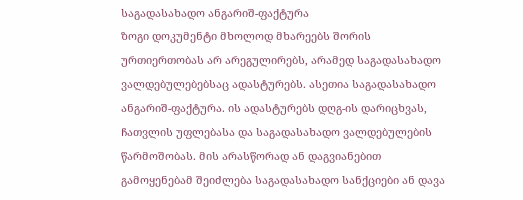საგადასახადო ანგარიშ-ფაქტურა
ზოგი დოკუმენტი მხოლოდ მხარეებს შორის ურთიერთობას არ არეგულირებს, არამედ საგადასახადო ვალდებულებებსაც ადასტურებს. ასეთია საგადასახადო ანგარიშ-ფაქტურა. ის ადასტურებს დღგ-ის დარიცხვას, ჩათვლის უფლებასა და საგადასახადო ვალდებულების წარმოშობას. მის არასწორად ან დაგვიანებით გამოყენებამ შეიძლება საგადასახადო სანქციები ან დავა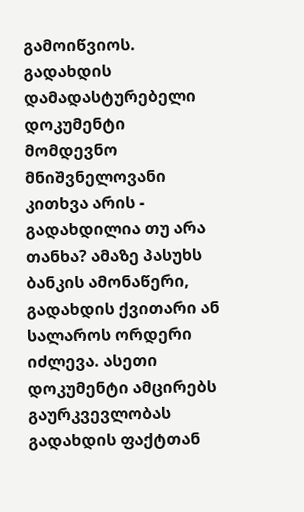გამოიწვიოს.
გადახდის დამადასტურებელი დოკუმენტი
მომდევნო მნიშვნელოვანი კითხვა არის - გადახდილია თუ არა თანხა? ამაზე პასუხს ბანკის ამონაწერი, გადახდის ქვითარი ან სალაროს ორდერი იძლევა. ასეთი დოკუმენტი ამცირებს გაურკვევლობას გადახდის ფაქტთან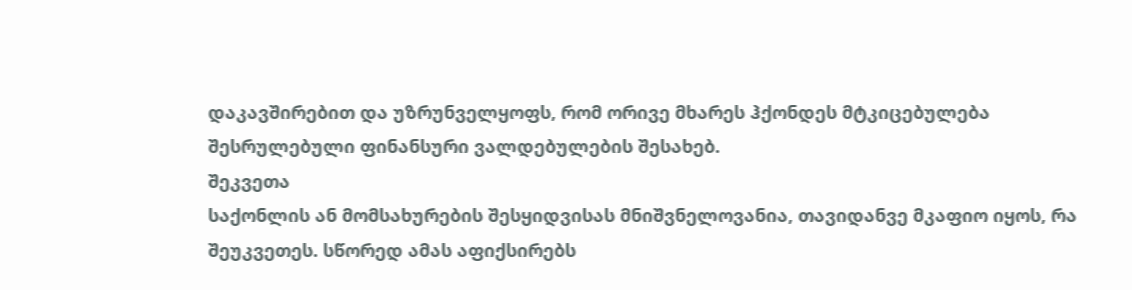დაკავშირებით და უზრუნველყოფს, რომ ორივე მხარეს ჰქონდეს მტკიცებულება შესრულებული ფინანსური ვალდებულების შესახებ.
შეკვეთა
საქონლის ან მომსახურების შესყიდვისას მნიშვნელოვანია, თავიდანვე მკაფიო იყოს, რა შეუკვეთეს. სწორედ ამას აფიქსირებს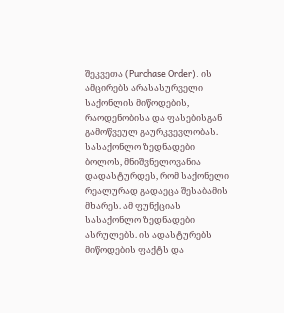შეკვეთა (Purchase Order). ის ამცირებს არასასურველი საქონლის მიწოდების, რაოდენობისა და ფასებისგან გამოწვეულ გაურკვევლობას.
სასაქონლო ზედნადები
ბოლოს, მნიშვნელოვანია დადასტურდეს, რომ საქონელი რეალურად გადაეცა შესაბამის მხარეს. ამ ფუნქციას სასაქონლო ზედნადები ასრულებს. ის ადასტურებს მიწოდების ფაქტს და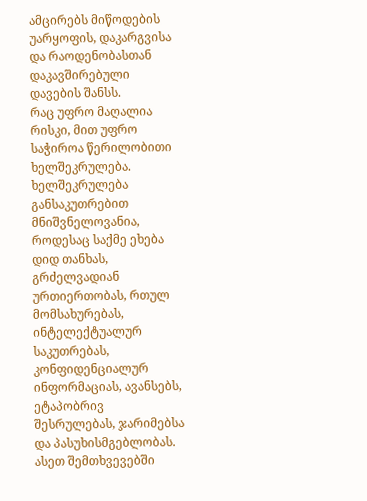ამცირებს მიწოდების უარყოფის, დაკარგვისა და რაოდენობასთან დაკავშირებული დავების შანსს.
რაც უფრო მაღალია რისკი, მით უფრო საჭიროა წერილობითი ხელშეკრულება.
ხელშეკრულება განსაკუთრებით მნიშვნელოვანია, როდესაც საქმე ეხება დიდ თანხას, გრძელვადიან ურთიერთობას, რთულ მომსახურებას, ინტელექტუალურ საკუთრებას, კონფიდენციალურ ინფორმაციას, ავანსებს, ეტაპობრივ შესრულებას, ჯარიმებსა და პასუხისმგებლობას.
ასეთ შემთხვევებში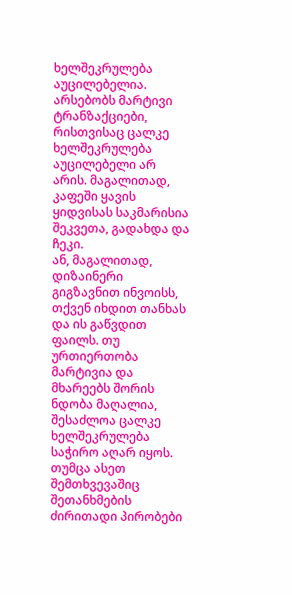ხელშეკრულება აუცილებელია.
არსებობს მარტივი ტრანზაქციები, რისთვისაც ცალკე ხელშეკრულება აუცილებელი არ არის. მაგალითად, კაფეში ყავის ყიდვისას საკმარისია შეკვეთა, გადახდა და ჩეკი.
ან, მაგალითად, დიზაინერი გიგზავნით ინვოისს, თქვენ იხდით თანხას და ის გაწვდით ფაილს. თუ ურთიერთობა მარტივია და მხარეებს შორის ნდობა მაღალია, შესაძლოა ცალკე ხელშეკრულება საჭირო აღარ იყოს. თუმცა ასეთ შემთხვევაშიც შეთანხმების ძირითადი პირობები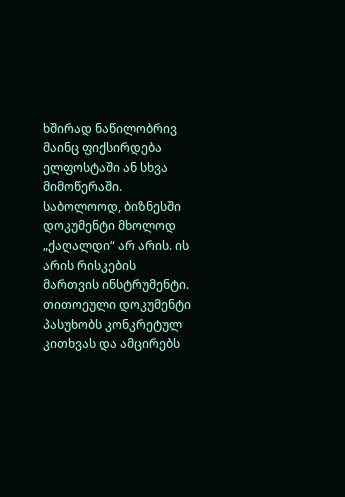ხშირად ნაწილობრივ მაინც ფიქსირდება ელფოსტაში ან სხვა მიმოწერაში.
საბოლოოდ, ბიზნესში დოკუმენტი მხოლოდ „ქაღალდი“ არ არის. ის არის რისკების მართვის ინსტრუმენტი. თითოეული დოკუმენტი პასუხობს კონკრეტულ კითხვას და ამცირებს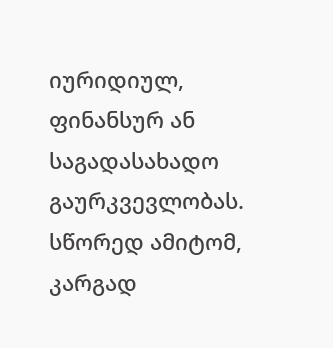იურიდიულ, ფინანსურ ან საგადასახადო გაურკვევლობას. სწორედ ამიტომ, კარგად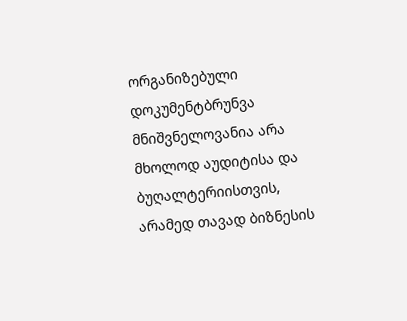ორგანიზებული დოკუმენტბრუნვა მნიშვნელოვანია არა მხოლოდ აუდიტისა და ბუღალტერიისთვის, არამედ თავად ბიზნესის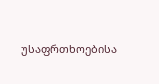უსაფრთხოებისა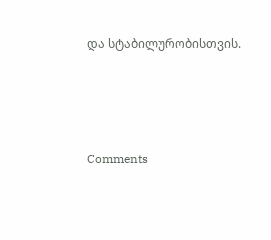და სტაბილურობისთვის.




Comments